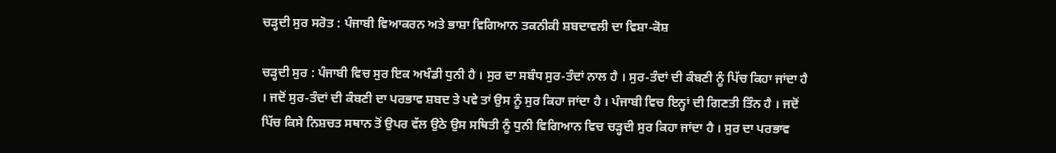ਚੜ੍ਹਦੀ ਸੁਰ ਸਰੋਤ : ਪੰਜਾਬੀ ਵਿਆਕਰਨ ਅਤੇ ਭਾਸ਼ਾ ਵਿਗਿਆਨ ਤਕਨੀਕੀ ਸ਼ਬਦਾਵਲੀ ਦਾ ਵਿਸ਼ਾ-ਕੋਸ਼

ਚੜ੍ਹਦੀ ਸੁਰ : ਪੰਜਾਬੀ ਵਿਚ ਸੁਰ ਇਕ ਅਖੰਡੀ ਧੁਨੀ ਹੈ । ਸੁਰ ਦਾ ਸਬੰਧ ਸੁਰ-ਤੰਦਾਂ ਨਾਲ ਹੈ । ਸੁਰ-ਤੰਦਾਂ ਦੀ ਕੰਬਣੀ ਨੂੰ ਪਿੱਚ ਕਿਹਾ ਜਾਂਦਾ ਹੈ । ਜਦੋਂ ਸੁਰ-ਤੰਦਾਂ ਦੀ ਕੰਬਣੀ ਦਾ ਪਰਭਾਵ ਸ਼ਬਦ ਤੇ ਪਵੇ ਤਾਂ ਉਸ ਨੂੰ ਸੁਰ ਕਿਹਾ ਜਾਂਦਾ ਹੈ । ਪੰਜਾਬੀ ਵਿਚ ਇਨ੍ਹਾਂ ਦੀ ਗਿਣਤੀ ਤਿੰਨ ਹੈ । ਜਦੋਂ ਪਿੱਚ ਕਿਸੇ ਨਿਸ਼ਚਤ ਸਥਾਨ ਤੋਂ ਉਪਰ ਵੱਲ ਉਠੇ ਉਸ ਸਥਿਤੀ ਨੂੰ ਧੁਨੀ ਵਿਗਿਆਨ ਵਿਚ ਚੜ੍ਹਦੀ ਸੁਰ ਕਿਹਾ ਜਾਂਦਾ ਹੈ । ਸੁਰ ਦਾ ਪਰਭਾਵ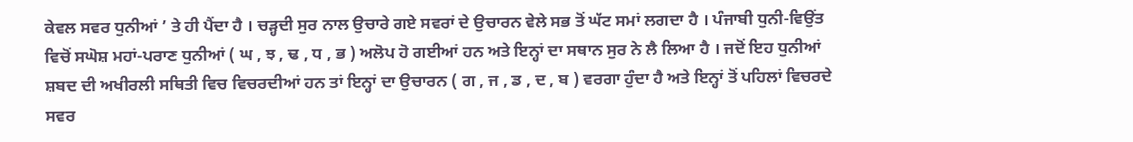ਕੇਵਲ ਸਵਰ ਧੁਨੀਆਂ ’ ਤੇ ਹੀ ਪੈਂਦਾ ਹੈ । ਚੜ੍ਹਦੀ ਸੁਰ ਨਾਲ ਉਚਾਰੇ ਗਏ ਸਵਰਾਂ ਦੇ ਉਚਾਰਨ ਵੇਲੇ ਸਭ ਤੋਂ ਘੱਟ ਸਮਾਂ ਲਗਦਾ ਹੈ । ਪੰਜਾਬੀ ਧੁਨੀ-ਵਿਉਂਤ ਵਿਚੋਂ ਸਘੋਸ਼ ਮਹਾਂ-ਪਰਾਣ ਧੁਨੀਆਂ ( ਘ , ਝ , ਢ , ਧ , ਭ ) ਅਲੋਪ ਹੋ ਗਈਆਂ ਹਨ ਅਤੇ ਇਨ੍ਹਾਂ ਦਾ ਸਥਾਨ ਸੁਰ ਨੇ ਲੈ ਲਿਆ ਹੈ । ਜਦੋਂ ਇਹ ਧੁਨੀਆਂ ਸ਼ਬਦ ਦੀ ਅਖੀਰਲੀ ਸਥਿਤੀ ਵਿਚ ਵਿਚਰਦੀਆਂ ਹਨ ਤਾਂ ਇਨ੍ਹਾਂ ਦਾ ਉਚਾਰਨ ( ਗ , ਜ , ਡ , ਦ , ਬ ) ਵਰਗਾ ਹੁੰਦਾ ਹੈ ਅਤੇ ਇਨ੍ਹਾਂ ਤੋਂ ਪਹਿਲਾਂ ਵਿਚਰਦੇ ਸਵਰ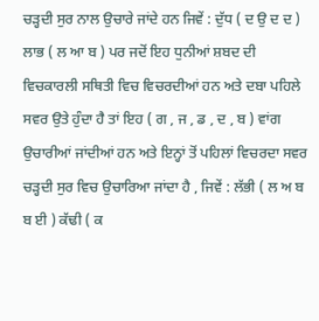ਚੜ੍ਹਦੀ ਸੁਰ ਨਾਲ ਉਚਾਰੇ ਜਾਂਦੇ ਹਨ ਜਿਵੇਂ : ਦੁੱਧ ( ਦ ਉ ਦ ਦ ) ਲਾਭ ( ਲ ਆ ਬ ) ਪਰ ਜਦੋਂ ਇਹ ਧੁਨੀਆਂ ਸ਼ਬਦ ਦੀ ਵਿਚਕਾਰਲੀ ਸਥਿਤੀ ਵਿਚ ਵਿਚਰਦੀਆਂ ਹਨ ਅਤੇ ਦਬਾ ਪਹਿਲੇ ਸਵਰ ਉਤੇ ਹੁੰਦਾ ਹੈ ਤਾਂ ਇਹ ( ਗ , ਜ , ਡ , ਦ , ਬ ) ਵਾਂਗ ਉਚਾਰੀਆਂ ਜਾਂਦੀਆਂ ਹਨ ਅਤੇ ਇਨ੍ਹਾਂ ਤੋਂ ਪਹਿਲਾਂ ਵਿਚਰਦਾ ਸਵਰ ਚੜ੍ਹਦੀ ਸੁਰ ਵਿਚ ਉਚਾਰਿਆ ਜਾਂਦਾ ਹੈ , ਜਿਵੇਂ : ਲੱਭੀ ( ਲ ਅ ਬ ਬ ਈ ) ਕੱਢੀ ( ਕ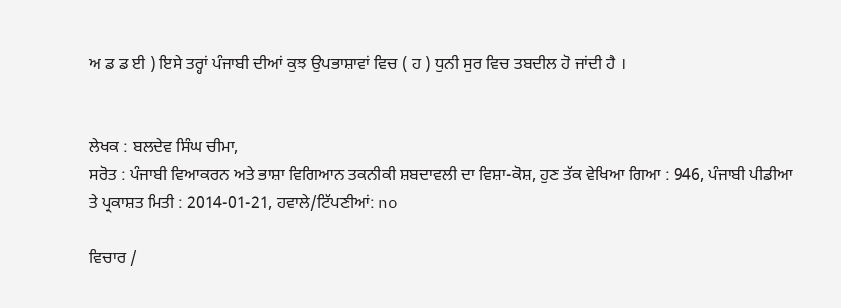ਅ ਡ ਡ ਈ ) ਇਸੇ ਤਰ੍ਹਾਂ ਪੰਜਾਬੀ ਦੀਆਂ ਕੁਝ ਉਪਭਾਸ਼ਾਵਾਂ ਵਿਚ ( ਹ ) ਧੁਨੀ ਸੁਰ ਵਿਚ ਤਬਦੀਲ ਹੋ ਜਾਂਦੀ ਹੈ ।


ਲੇਖਕ : ਬਲਦੇਵ ਸਿੰਘ ਚੀਮਾ,
ਸਰੋਤ : ਪੰਜਾਬੀ ਵਿਆਕਰਨ ਅਤੇ ਭਾਸ਼ਾ ਵਿਗਿਆਨ ਤਕਨੀਕੀ ਸ਼ਬਦਾਵਲੀ ਦਾ ਵਿਸ਼ਾ-ਕੋਸ਼, ਹੁਣ ਤੱਕ ਵੇਖਿਆ ਗਿਆ : 946, ਪੰਜਾਬੀ ਪੀਡੀਆ ਤੇ ਪ੍ਰਕਾਸ਼ਤ ਮਿਤੀ : 2014-01-21, ਹਵਾਲੇ/ਟਿੱਪਣੀਆਂ: no

ਵਿਚਾਰ /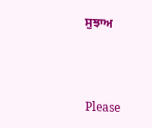ਸੁਝਾਅ



Please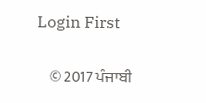Login First


    © 2017 ਪੰਜਾਬੀ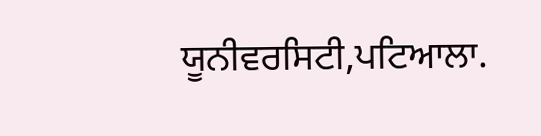ਯੂਨੀਵਰਸਿਟੀ,ਪਟਿਆਲਾ.